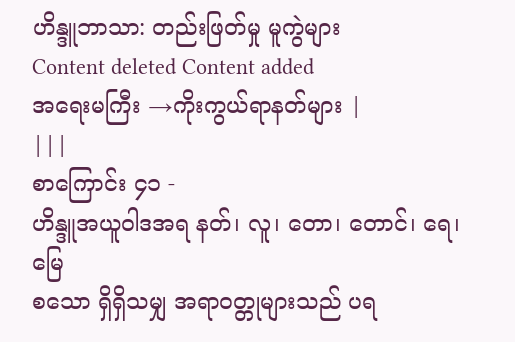ဟိန္ဒူဘာသာ: တည်းဖြတ်မှု မူကွဲများ
Content deleted Content added
အရေးမကြီး →ကိုးကွယ်ရာနတ်များ |
|||
စာကြောင်း ၄၁ -
ဟိန္ဒူအယူဝါဒအရ နတ်၊ လူ၊ တော၊ တောင်၊ ရေ၊ မြေ
စသော ရှိရှိသမျှ အရာဝတ္တုများသည် ပရ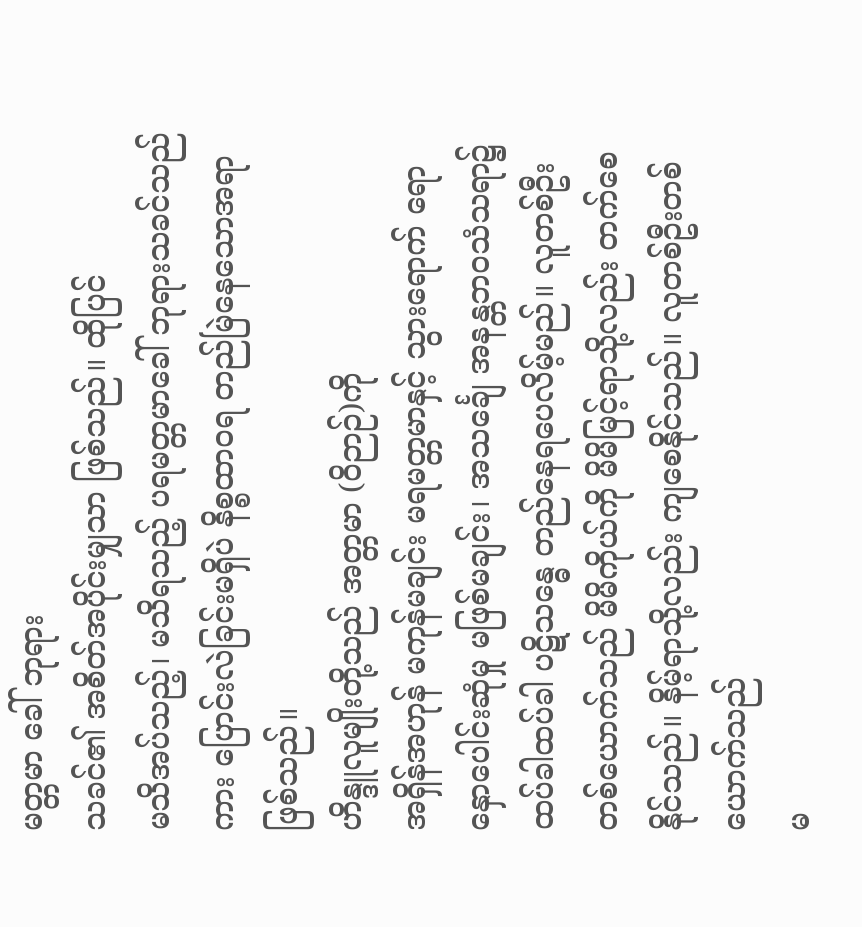မတ္တမာ ခေါ် ဘုရား
သခင်၏ အစိတ်အပိုင်းမျှသာ ဖြစ်သည်။ ထိုပြင်
မသိအပ်သည့်၊ မသိရသည့် ပရမတ္တမာခေါ် ဘုရားသခင်သည်ကား ပြောင်းလဲခြင်းမရှိပဲ နိစ္စထာဝရ တည်မြဲနေသောအရာ ဖြစ်သည်။
ဟိန္ဒူလူမျိုးတို့သည် အတ္တမာ (ဝိဉာဉ်)ကို
အရှိန်အဟုန် မကုန်မချင်း မရမတ္တမာနှင့် သွားရောက် ရောနှောပေါင်းဆုံမှု မဖြစ်မချင်း၊ အသင်္ချေ အနန္တဘဝသံသရာ၌ ထပ်ခါထပ်ခါ ပဋိသန္ဓေ တည်နေရပေလိမ့်မည်။ လူတစ်ဦးတစ်ယောက်သည် မိမိကိုယ်ကို မိမိမြင့်ရာသို့လည်း တက်စေနိုင်သည်။ နိမ့်ရာသို့လည်း ကျစေနိုင်သည်။ လူတစ်ဦးတစ်ယောက်သည်
မ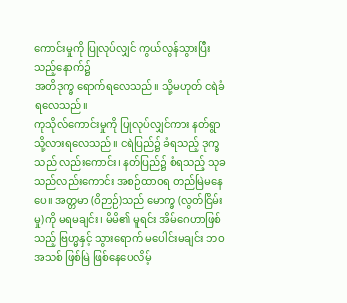ကောင်းမှုကို ပြုလုပ်လျှင် ကွယ်လွန်သွားပြီးသည့်နောက်၌
အတိဒုက္ခ ရောက်ရလေသည်။ သို့မဟုတ် ငရဲခံရလေသည်။
ကုသိုလ်ကောင်းမှုကို ပြုလုပ်လျှင်ကား နတ်ရွာသို့လားရလေသည်။ ငရဲပြည်၌ ခံရသည့် ဒုက္ခသည် လည်းကောင်း၊ နတ်ပြည်၌ စံရသည့် သုခသည်လည်းကောင်း အစဉ်ထာဝရ တည်မြဲမနေပေ။ အတ္တမာ (ဝိဉာဉ်)သည် မောက္ခ (လွတ်ငြိမ်းမှု)ကို မရမချင်း၊ မိမိ၏ မူရင်း အိမ်ဂေဟာဖြစ်သည့် ဗြဟ္မနှင့် သွားရောက် မပေါင်းမချင်း ဘဝအသစ် ဖြစ်မြဲ ဖြစ်နေပေလိမ့်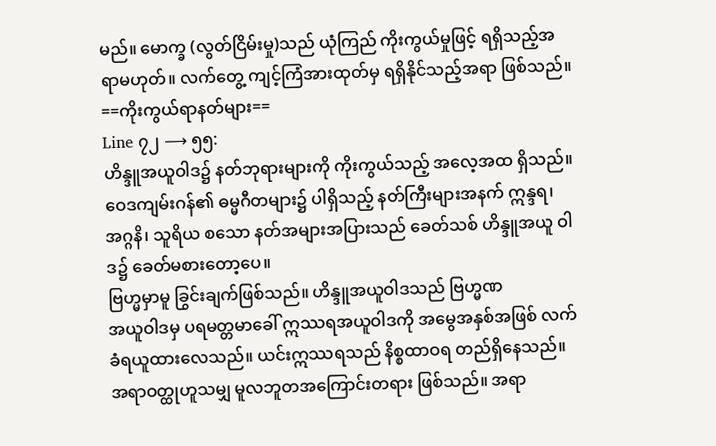မည်။ မောက္ခ (လွတ်ငြိမ်းမှု)သည် ယုံကြည် ကိုးကွယ်မှုဖြင့် ရရှိသည့်အရာမဟုတ်။ လက်တွေ့ ကျင့်ကြံအားထုတ်မှ ရရှိနိုင်သည့်အရာ ဖြစ်သည်။
==ကိုးကွယ်ရာနတ်များ==
Line ၇၂ ⟶ ၅၅:
ဟိန္ဒူအယူဝါဒ၌ နတ်ဘုရားများကို ကိုးကွယ်သည့် အလေ့အထ ရှိသည်။ ဝေဒကျမ်းဂန်၏ ဓမ္မဂီတများ၌ ပါရှိသည့် နတ်ကြီးများအနက် ဣန္ဒရ၊ အဂ္ဂနိ၊ သူရိယ စသော နတ်အများအပြားသည် ခေတ်သစ် ဟိန္ဒူအယူ ဝါဒ၌ ခေတ်မစားတော့ပေ။
ဗြဟ္မမှာမူ ခြွင်းချက်ဖြစ်သည်။ ဟိန္ဒူအယူဝါဒသည် ဗြဟ္မဏ
အယူဝါဒမှ ပရမတ္တမာခေါ် ဣဿရအယူဝါဒကို အမွေအနှစ်အဖြစ် လက်ခံရယူထားလေသည်။ ယင်းဣဿရသည် နိစ္စထာဝရ တည်ရှိနေသည်။ အရာဝတ္ထုဟူသမျှ မူလဘူတအကြောင်းတရား ဖြစ်သည်။ အရာ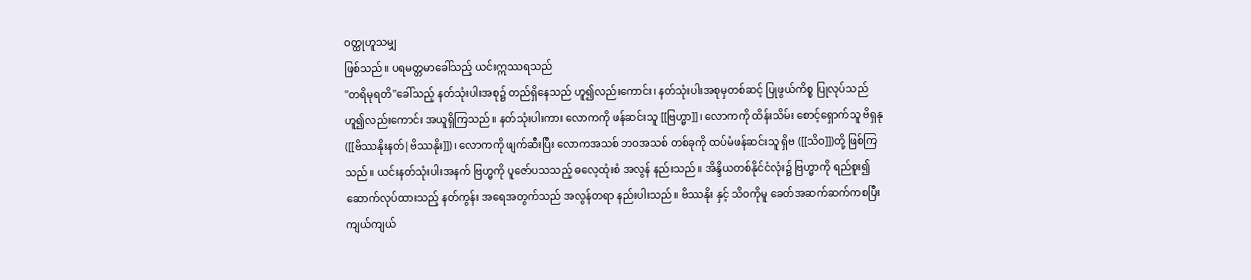ဝတ္ထုဟူသမျှ
ဖြစ်သည်။ ပရမတ္တမာခေါ်သည့် ယင်းဣဿရသည်
''တရိမုရတိ''ခေါ်သည့် နတ်သုံးပါးအစု၌ တည်ရှိနေသည် ဟူ၍လည်းကောင်း၊ နတ်သုံးပါးအစုမှတစ်ဆင့် ပြုဖွယ်ကိစ္စ ပြုလုပ်သည်ဟူ၍လည်းကောင်း အယူရှိကြသည်။ နတ်သုံးပါးကား လောကကို ဖန်ဆင်းသူ [[ဗြဟ္မာ]]၊ လောကကို ထိန်းသိမ်း စောင့်ရှောက်သူ ဗိရှနု([[ဗိဿနိုးနတ်|ဗိဿနိုး]])၊ လောကကို ဖျက်ဆီးပြီး လောကအသစ် ဘဝအသစ် တစ်ခုကို ထပ်မံဖန်ဆင်းသူ ရှိဗ ([[သိဝ]])တို့ ဖြစ်ကြသည်။ ယင်းနတ်သုံးပါးအနက် ဗြဟ္မကို ပူဇော်ပသသည့် ဓလေ့ထုံးစံ အလွန် နည်းသည်။ အိန္ဒိယတစ်နိုင်ငံလုံး၌ ဗြဟ္မာကို ရည်စူး၍ ဆောက်လုပ်ထားသည့် နတ်ကွန်း အရေအတွက်သည် အလွန်တရာ နည်းပါးသည်။ ဗိဿနိုး နှင့် သိဝကိုမူ ခေတ်အဆက်ဆက်ကစပြီး ကျယ်ကျယ်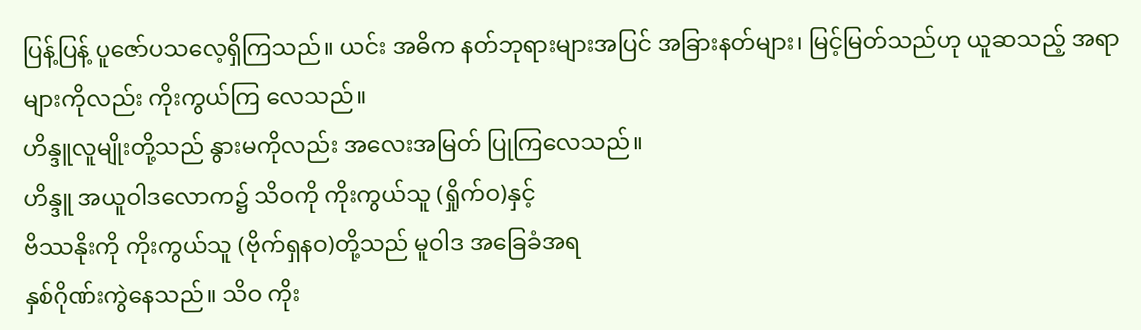ပြန့်ပြန့် ပူဇော်ပသလေ့ရှိကြသည်။ ယင်း အဓိက နတ်ဘုရားများအပြင် အခြားနတ်များ၊ မြင့်မြတ်သည်ဟု ယူဆသည့် အရာများကိုလည်း ကိုးကွယ်ကြ လေသည်။
ဟိန္ဒူလူမျိုးတို့သည် နွားမကိုလည်း အလေးအမြတ် ပြုကြလေသည်။
ဟိန္ဒူ အယူဝါဒလောက၌ သိဝကို ကိုးကွယ်သူ (ရှိုက်ဝ)နှင့်
ဗိဿနိုးကို ကိုးကွယ်သူ (ဗိုက်ရှနဝ)တို့သည် မူဝါဒ အခြေခံအရ
နှစ်ဂိုဏ်းကွဲနေသည်။ သိဝ ကိုး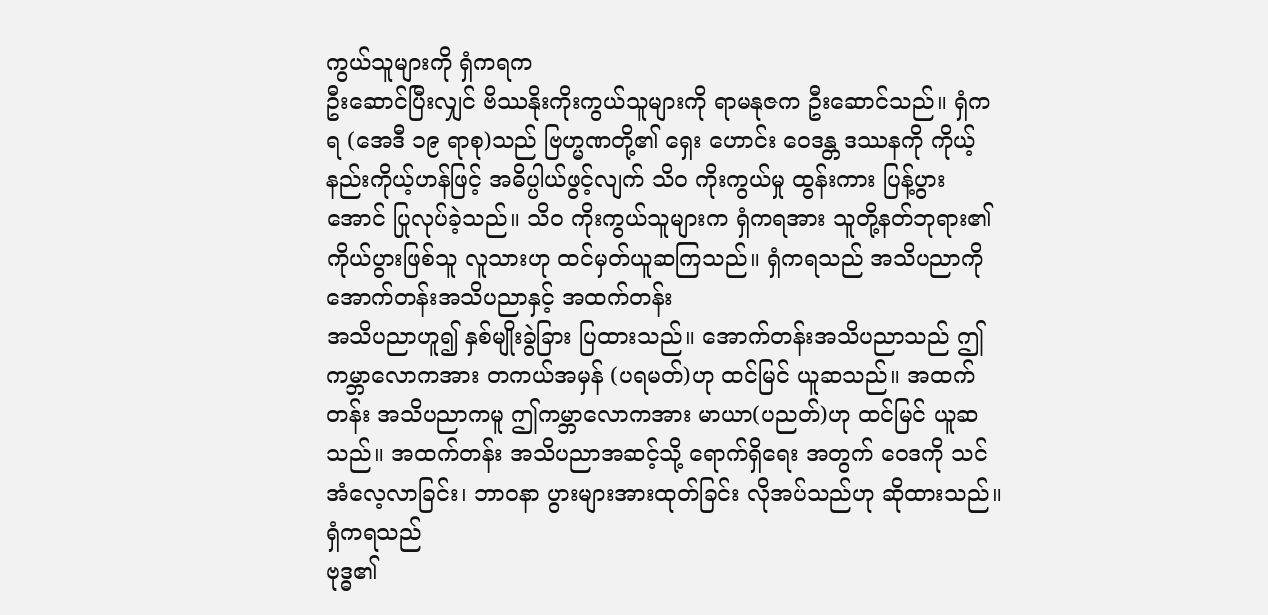ကွယ်သူများကို ရှံကရက
ဦးဆောင်ပြီးလျှင် ဗိဿနိုးကိုးကွယ်သူများကို ရာမနုဇက ဦးဆောင်သည်။ ရှံကရ (အေဒီ ၁၉ ရာစု)သည် ဗြဟ္မဏတို့၏ ရှေး ဟောင်း ဝေဒန္တ ဒဿနကို ကိုယ့်နည်းကိုယ့်ဟန်ဖြင့် အဓိပ္ပါယ်ဖွင့်လျက် သိဝ ကိုးကွယ်မှု ထွန်းကား ပြန့်ပွားအောင် ပြုလုပ်ခဲ့သည်။ သိဝ ကိုးကွယ်သူများက ရှံကရအား သူတို့နတ်ဘုရား၏
ကိုယ်ပွားဖြစ်သူ လူသားဟု ထင်မှတ်ယူဆကြသည်။ ရှံကရသည် အသိပညာကို အောက်တန်းအသိပညာနှင့် အထက်တန်း
အသိပညာဟူ၍ နှစ်မျိုးခွဲခြား ပြထားသည်။ အောက်တန်းအသိပညာသည် ဤကမ္ဘာလောကအား တကယ်အမှန် (ပရမတ်)ဟု ထင်မြင် ယူဆသည်။ အထက်တန်း အသိပညာကမူ ဤကမ္ဘာလောကအား မာယာ(ပညတ်)ဟု ထင်မြင် ယူဆသည်။ အထက်တန်း အသိပညာအဆင့်သို့ ရောက်ရှိရေး အတွက် ဝေဒကို သင်အံလေ့လာခြင်း၊ ဘာဝနာ ပွားများအားထုတ်ခြင်း လိုအပ်သည်ဟု ဆိုထားသည်။ ရှံကရသည်
ဗုဒ္ဓ၏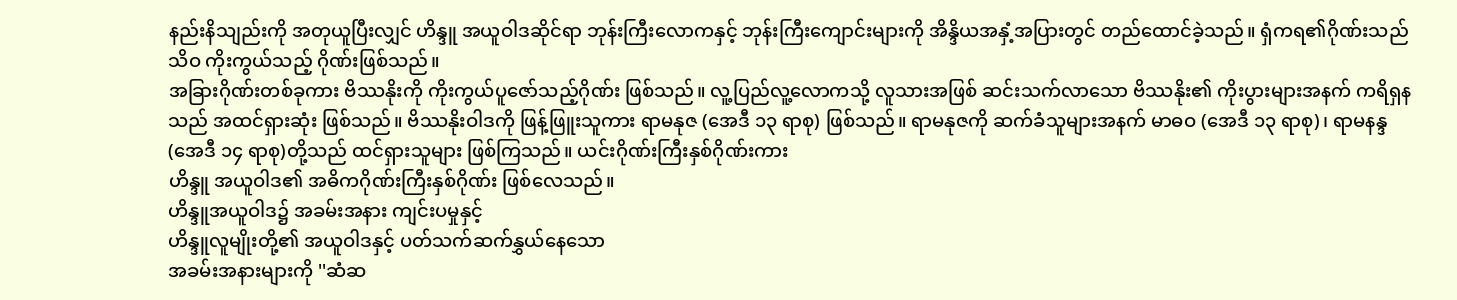နည်းနိသျည်းကို အတုယူပြီးလျှင် ဟိန္ဒူ အယူဝါဒဆိုင်ရာ ဘုန်းကြီးလောကနှင့် ဘုန်းကြီးကျောင်းများကို အိန္ဒိယအနှံ့အပြားတွင် တည်ထောင်ခဲ့သည်။ ရှံကရ၏ဂိုဏ်းသည် သိဝ ကိုးကွယ်သည့် ဂိုဏ်းဖြစ်သည်။
အခြားဂိုဏ်းတစ်ခုကား ဗိဿနိုးကို ကိုးကွယ်ပူဇော်သည့်ဂိုဏ်း ဖြစ်သည်။ လူ့ပြည်လူ့လောကသို့ လူသားအဖြစ် ဆင်းသက်လာသော ဗိဿနိုး၏ ကိုးပွားများအနက် ကရိရှနသည် အထင်ရှားဆုံး ဖြစ်သည်။ ဗိဿနိုးဝါဒကို ဖြန့်ဖြူးသူကား ရာမနုဇ (အေဒီ ၁၃ ရာစု) ဖြစ်သည်။ ရာမနုဇကို ဆက်ခံသူများအနက် မာဓဝ (အေဒီ ၁၃ ရာစု)၊ ရာမနန္ဒ (အေဒီ ၁၄ ရာစု)တို့သည် ထင်ရှားသူများ ဖြစ်ကြသည်။ ယင်းဂိုဏ်းကြီးနှစ်ဂိုဏ်းကား
ဟိန္ဒူ အယူဝါဒ၏ အဓိကဂိုဏ်းကြီးနှစ်ဂိုဏ်း ဖြစ်လေသည်။
ဟိန္ဒူအယူဝါဒ၌ အခမ်းအနား ကျင်းပမှုနှင့်
ဟိန္ဒူလူမျိုးတို့၏ အယူဝါဒနှင့် ပတ်သက်ဆက်နွှယ်နေသော
အခမ်းအနားများကို ''ဆံဆ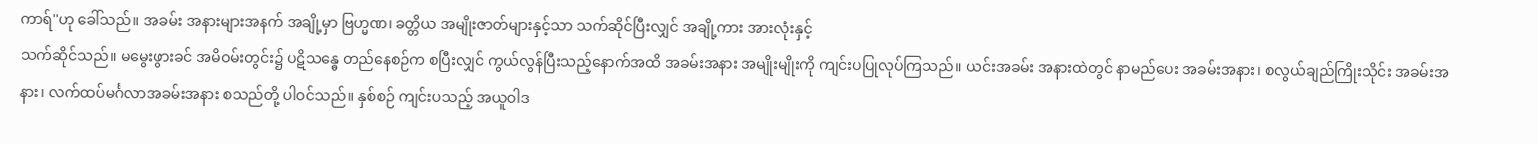ကာရ်''ဟု ခေါ်သည်။ အခမ်း အနားများအနက် အချို့မှာ ဗြဟ္မဏ၊ ခတ္တိယ အမျိုးဇာတ်များနှင့်သာ သက်ဆိုင်ပြီးလျှင် အချို့ကား အားလုံးနှင့်
သက်ဆိုင်သည်။ မမွေးဖွားခင် အမိဝမ်းတွင်း၌ ပဋိသန္ဓေ တည်နေစဉ်က စပြီးလျှင် ကွယ်လွန်ပြီးသည့်နောက်အထိ အခမ်းအနား အမျိုးမျိုးကို ကျင်းပပြုလုပ်ကြသည်။ ယင်းအခမ်း အနားထဲတွင် နာမည်ပေး အခမ်းအနား၊ စလွယ်ချည်ကြိုးသိုင်း အခမ်းအနား၊ လက်ထပ်မင်္ဂလာအခမ်းအနား စသည်တို့ ပါဝင်သည်။ နှစ်စဉ် ကျင်းပသည့် အယူဝါဒ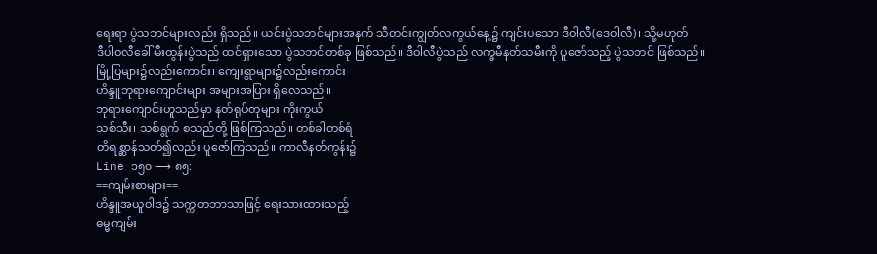ရေးရာ ပွဲသဘင်များလည်း ရှိသည်။ ယင်းပွဲသဘင်များအနက် သီတင်းကျွတ်လကွယ်နေ့၌ ကျင်းပသော ဒီဝါလီ(ဒေဝါလီ)၊ သို့မဟုတ်
ဒီပါဝလီခေါ် မီးထွန်းပွဲသည် ထင်ရှားသော ပွဲသဘင်တစ်ခု ဖြစ်သည်။ ဒီဝါလီပွဲသည် လက္ခမီနတ်သမီးကို ပူဇော်သည့် ပွဲသဘင် ဖြစ်သည်။
မြို့ပြများ၌လည်းကောင်း၊ ကျေးရွာများ၌လည်းကောင်း
ဟိန္ဒူဘုရားကျောင်းများ အများအပြား ရှိလေသည်။
ဘုရားကျောင်းဟူသည်မှာ နတ်ရုပ်တုများ ကိုးကွယ်
သစ်သီး၊ သစ်ရွက် စသည်တို့ ဖြစ်ကြသည်။ တစ်ခါတစ်ရံ
တိရစ္ဆာန်သတ်၍လည်း ပူဇော်ကြသည်။ ကာလီနတ်ကွန်း၌
Line ၁၅၀ ⟶ ၈၅:
==ကျမ်းစာများ==
ဟိန္ဒူအယူဝါဒ၌ သက္ကတဘာသာဖြင့် ရေးသားထားသည့်
ဓမ္မကျမ်း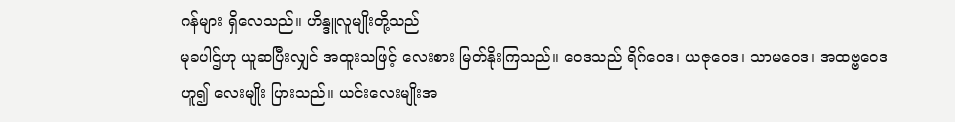ဂန်များ ရှိလေသည်။ ဟိန္ဒူလူမျိုးတို့သည်
မုခပါဌ်ဟု ယူဆပြီးလျှင် အထူးသဖြင့် လေးစား မြတ်နိုးကြသည်။ ဝေဒသည် ရိဂ်ဝေဒ၊ ယဇုဝေဒ၊ သာမဝေဒ၊ အထဗ္ဗဝေဒ
ဟူ၍ လေးမျိုး ပြားသည်။ ယင်းလေးမျိုးအ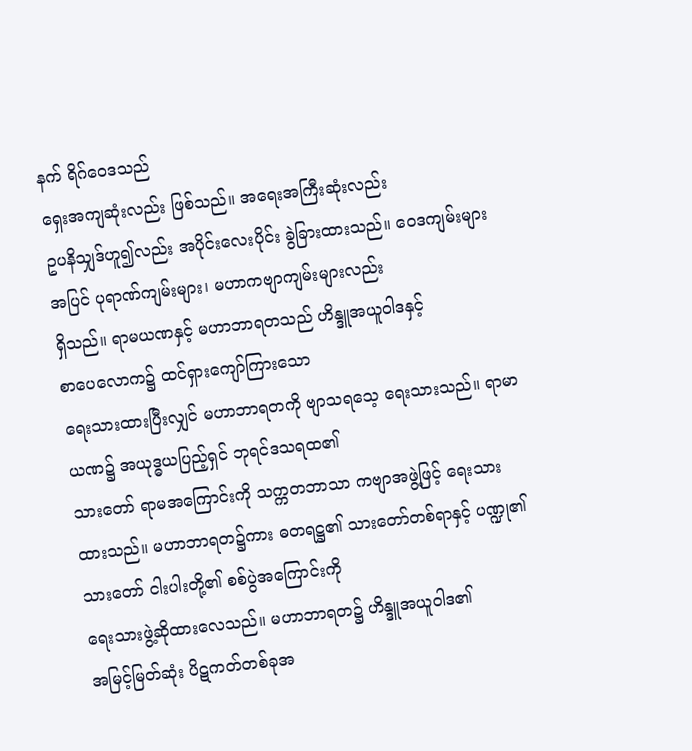နက် ရိဂ်ဝေဒသည်
ရှေးအကျဆုံးလည်း ဖြစ်သည်။ အရေးအကြီးဆုံးလည်း
ဥပနိသျှဒ်ဟူ၍လည်း အပိုင်းလေးပိုင်း ခွဲခြားထားသည်။ ဝေဒကျမ်းများအပြင် ပုရာဏ်ကျမ်းများ၊ မဟာကဗျာကျမ်းများလည်း
ရှိသည်။ ရာမယဏနှင့် မဟာဘာရတသည် ဟိန္ဒူအယူဝါဒနှင့်
စာပေလောက၌ ထင်ရှားကျော်ကြားသော
ရေးသားထားပြီးလျှင် မဟာဘာရတကို ဗျာသရသေ့ ရေးသားသည်။ ရာမာယဏ၌ အယုဒ္ဓယပြည့်ရှင် ဘုရင်ဒသရထ၏
သားတော် ရာမအကြောင်းကို သက္ကတဘာသာ ကဗျာအဖွဲ့ဖြင့် ရေးသားထားသည်။ မဟာဘာရတ၌ကား ဓတရဋ္ဌ၏ သားတော်တစ်ရာနှင့် ပဏ္ဍု၏သားတော် ငါးပါးတို့၏ စစ်ပွဲအကြောင်းကို
ရေးသားဖွဲ့ဆိုထားလေသည်။ မဟာဘာရတ၌ ဟိန္ဒူအယူဝါဒ၏
အမြင့်မြတ်ဆုံး ပိဋကတ်တစ်ခုအ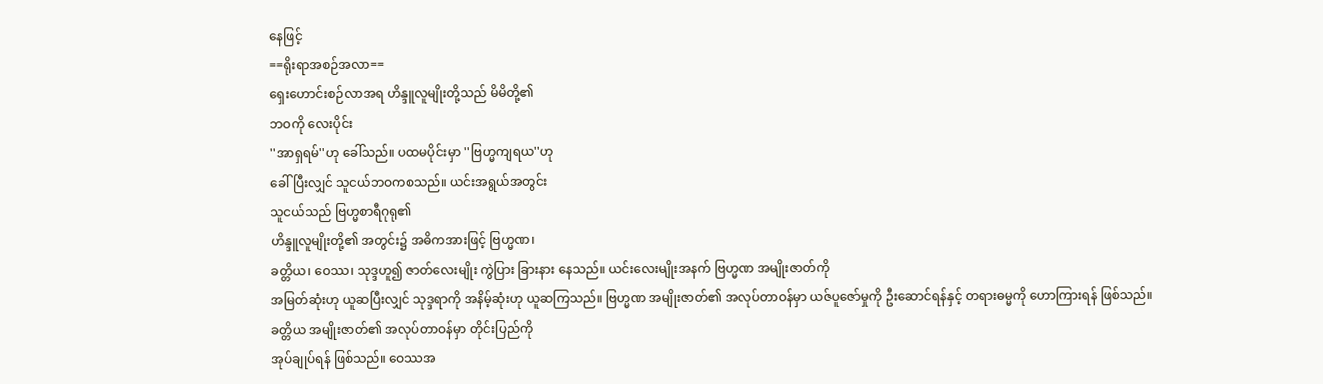နေဖြင့်
==ရိုးရာအစဉ်အလာ==
ရှေးဟောင်းစဉ်လာအရ ဟိန္ဒူလူမျိုးတို့သည် မိမိတို့၏
ဘဝကို လေးပိုင်း
''အာရှရမ်''ဟု ခေါ်သည်။ ပထမပိုင်းမှာ ''ဗြဟ္မကျရယ''ဟု
ခေါ်ပြီးလျှင် သူငယ်ဘဝကစသည်။ ယင်းအရွယ်အတွင်း
သူငယ်သည် ဗြဟ္မစာရီဂုရု၏
ဟိန္ဒူလူမျိုးတို့၏ အတွင်း၌ အဓိကအားဖြင့် ဗြဟ္မဏ၊
ခတ္တိယ၊ ဝေဿ၊ သုဒ္ဒဟူ၍ ဇာတ်လေးမျိုး ကွဲပြား ခြားနား နေသည်။ ယင်းလေးမျိုးအနက် ဗြဟ္မဏ အမျိုးဇာတ်ကို
အမြတ်ဆုံးဟု ယူဆပြီးလျှင် သုဒ္ဒရာကို အနိမ့်ဆုံးဟု ယူဆကြသည်။ ဗြဟ္မဏ အမျိုးဇာတ်၏ အလုပ်တာဝန်မှာ ယဇ်ပူဇော်မှုကို ဦးဆောင်ရန်နှင့် တရားဓမ္မကို ဟောကြားရန် ဖြစ်သည်။
ခတ္တိယ အမျိုးဇာတ်၏ အလုပ်တာဝန်မှာ တိုင်းပြည်ကို
အုပ်ချုပ်ရန် ဖြစ်သည်။ ဝေဿအ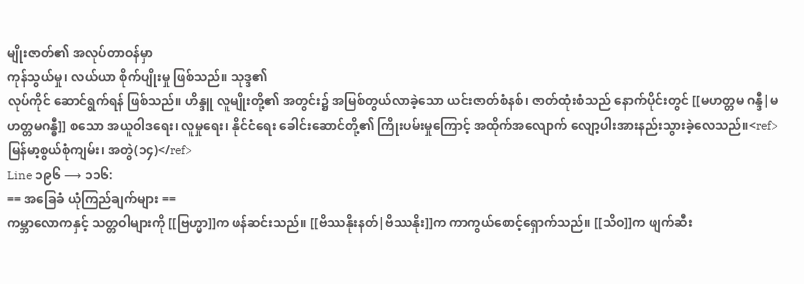မျိုးဇာတ်၏ အလုပ်တာဝန်မှာ
ကုန်သွယ်မှု၊ လယ်ယာ စိုက်ပျိုးမှု ဖြစ်သည်။ သုဒ္ဒ၏
လုပ်ကိုင် ဆောင်ရွက်ရန် ဖြစ်သည်။ ဟိန္ဒူ လူမျိုးတို့၏ အတွင်း၌ အမြစ်တွယ်လာခဲ့သော ယင်းဇာတ်စံနစ်၊ ဇာတ်ထုံးစံသည် နောက်ပိုင်းတွင် [[မဟတ္တမ ဂန္ဒီ|မဟတ္တမဂန္ဓီ]] စသော အယူဝါဒရေး၊ လူမှုရေး၊ နိုင်ငံရေး ခေါင်းဆောင်တို့၏ ကြိုးပမ်းမှုကြောင့် အထိုက်အလျောက် လျော့ပါးအားနည်းသွားခဲ့လေသည်။<ref>မြန်မာ့စွယ်စုံကျမ်း၊ အတွဲ(၁၄)</ref>
Line ၁၉၆ ⟶ ၁၁၆:
== အခြေခံ ယုံကြည်ချက်များ ==
ကမ္ဘာလောကနှင့် သတ္တဝါများကို [[ဗြဟ္မာ]]က ဖန်ဆင်းသည်။ [[ဗိဿနိုးနတ်|ဗိဿနိုး]]က ကာကွယ်စောင့်ရှောက်သည်။ [[သိဝ]]က ဖျက်ဆီး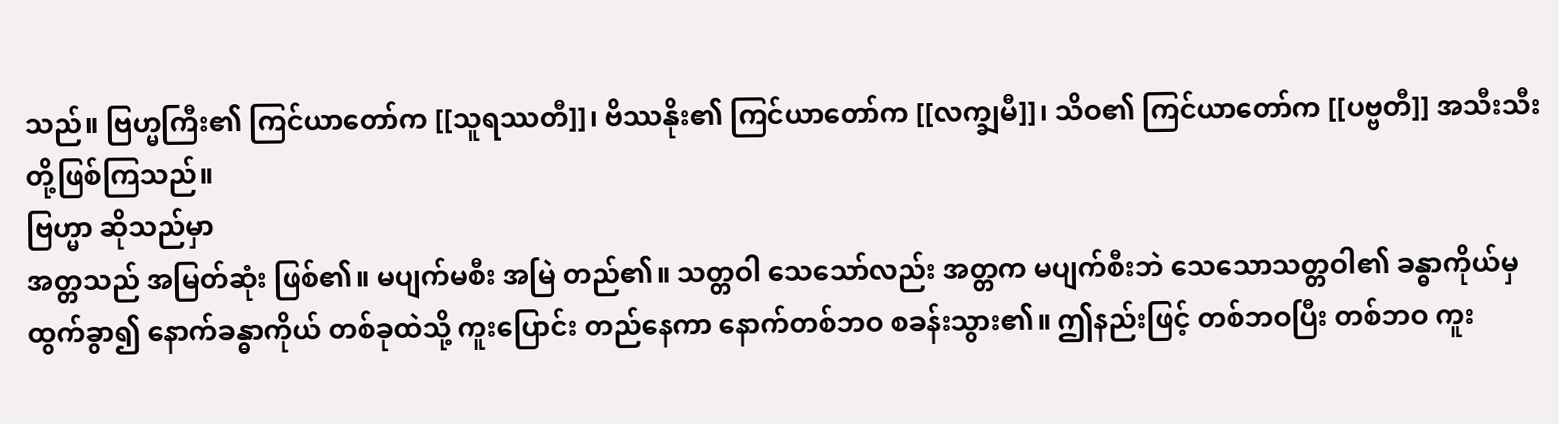သည်။ ဗြဟ္မကြီး၏ ကြင်ယာတော်က [[သူရဿတီ]]၊ ဗိဿနိုး၏ ကြင်ယာတော်က [[လက္ချမီ]]၊ သိဝ၏ ကြင်ယာတော်က [[ပဗ္ဗတီ]] အသီးသီးတို့ဖြစ်ကြသည်။
ဗြဟ္မာ ဆိုသည်မှာ
အတ္တသည် အမြတ်ဆုံး ဖြစ်၏။ မပျက်မစီး အမြဲ တည်၏။ သတ္တဝါ သေသော်လည်း အတ္တက မပျက်စီးဘဲ သေသောသတ္တဝါ၏ ခန္ဓာကိုယ်မှ ထွက်ခွာ၍ နောက်ခန္ဓာကိုယ် တစ်ခုထဲသို့ ကူးပြောင်း တည်နေကာ နောက်တစ်ဘဝ စခန်းသွား၏။ ဤနည်းဖြင့် တစ်ဘဝပြီး တစ်ဘဝ ကူး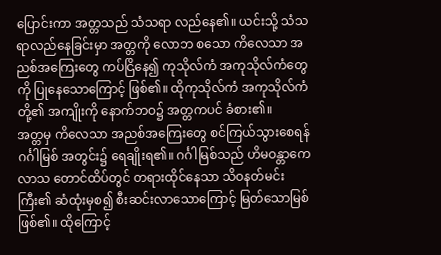ပြောင်းကာ အတ္တသည် သံသရာ လည်နေ၏။ ယင်းသို့ သံသရာလည်နေခြင်းမှာ အတ္တကို လောဘ စသော ကိလေသာ အညစ်အကြေးတွေ ကပ်ငြိနေ၍ ကုသိုလ်ကံ အကုသိုလ်ကံတွေကို ပြုနေသောကြောင့် ဖြစ်၏။ ထိုကုသိုလ်ကံ အကုသိုလ်ကံတို့၏ အကျိုးကို နောက်ဘဝ၌ အတ္တကပင် ခံစား၏။
အတ္တမှ ကိလေသာ အညစ်အကြေးတွေ စင်ကြယ်သွားစေရန် ဂင်္ဂါမြစ် အတွင်း၌ ရေချိုးရ၏။ ဂင်္ဂါမြစ်သည် ဟိမဝန္တာကေလာသ တောင်ထိပ်တွင် တရားထိုင်နေသာ သိဝနတ်မင်းကြီး၏ ဆံထုံးမှစ၍ စီးဆင်းလာသောကြောင့် မြတ်သောမြစ် ဖြစ်၏။ ထိုကြောင့်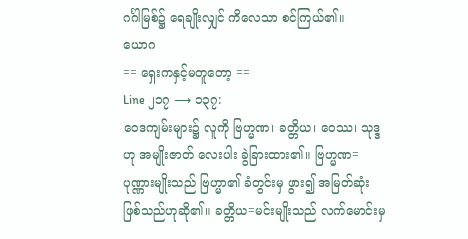ဂင်္ဂါမြစ်၌ ရေချိုးလျှင် ကိလေသာ စင်ကြယ်၏။
ယောဂ
== ရှေးကနှင့်မတူတော့ ==
Line ၂၁၇ ⟶ ၁၃၇:
ဝေဒကျမ်းများ၌ လူကို ဗြဟ္မဏ၊ ခတ္တိယ၊ ဝေဿ၊ သုဒ္ဒ ဟု အမျိုးဇာတ် လေးပါး ခွဲခြားထား၏။ ဗြဟ္မဏ=ပုဏ္ဏားမျိုးသည် ဗြဟ္မာ၏ ခံတွင်းမှ ဖွား၍ အမြတ်ဆုံး ဖြစ်သည်ဟုဆို၏။ ခတ္တိယ=မင်းမျိုးသည် လက်မောင်းမှ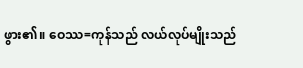ဖွား၏။ ဝေဿ=ကုန်သည် လယ်လုပ်မျိုးသည်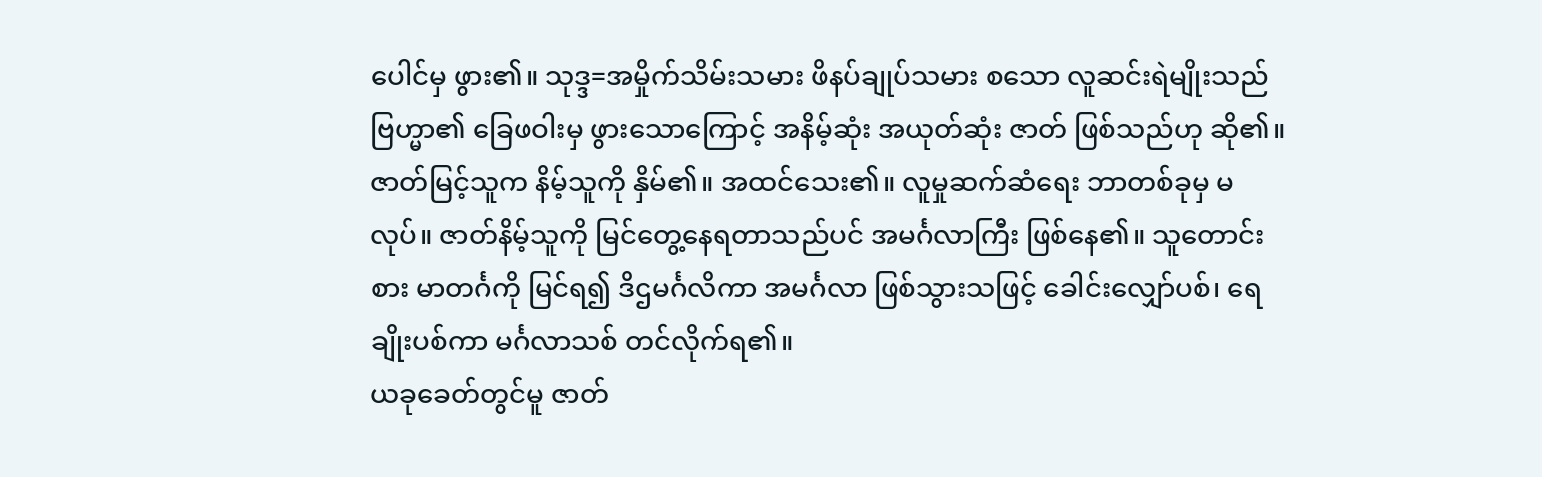ပေါင်မှ ဖွား၏။ သုဒ္ဒ=အမှိုက်သိမ်းသမား ဖိနပ်ချုပ်သမား စသော လူဆင်းရဲမျိုးသည် ဗြဟ္မာ၏ ခြေဖဝါးမှ ဖွားသောကြောင့် အနိမ့်ဆုံး အယုတ်ဆုံး ဇာတ် ဖြစ်သည်ဟု ဆို၏။
ဇာတ်မြင့်သူက နိမ့်သူကို နှိမ်၏။ အထင်သေး၏။ လူမှုဆက်ဆံရေး ဘာတစ်ခုမှ မလုပ်။ ဇာတ်နိမ့်သူကို မြင်တွေ့နေရတာသည်ပင် အမင်္ဂလာကြီး ဖြစ်နေ၏။ သူတောင်းစား မာတင်္ဂကို မြင်ရ၍ ဒိဌမင်္ဂလိကာ အမင်္ဂလာ ဖြစ်သွားသဖြင့် ခေါင်းလျှော်ပစ်၊ ရေချိုးပစ်ကာ မင်္ဂလာသစ် တင်လိုက်ရ၏။
ယခုခေတ်တွင်မူ ဇာတ်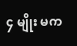၄ မျိုး မက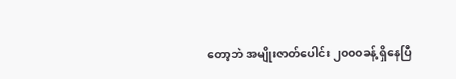တော့ဘဲ အမျိုးဇာတ်ပေါင်း ၂၀၀၀ခန့် ရှိနေပြီ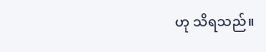ဟု သိရသည်။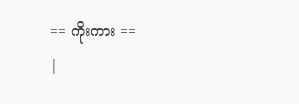== ကိုးကား ==
|